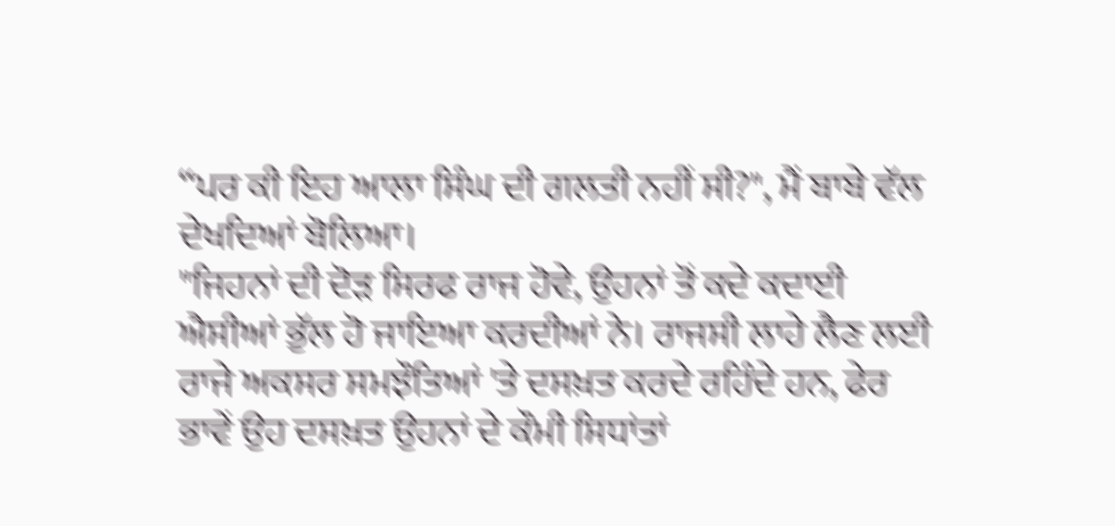“ਪਰ ਕੀ ਇਹ ਆਲਾ ਸਿੰਘ ਦੀ ਗਲਤੀ ਨਹੀਂ ਸੀ?", ਮੈਂ ਬਾਬੇ ਵੱਲ ਦੇਖਦਿਆਂ ਬੋਲਿਆ।
"ਜਿਹਨਾਂ ਦੀ ਦੋੜ ਸਿਰਫ ਰਾਜ ਹੋਵੇ, ਉਹਨਾਂ ਤੋਂ ਕਦੇ ਕਦਾਈ ਐਸੀਆਂ ਭੁੱਲ ਹੋ ਜਾਇਆ ਕਰਦੀਆਂ ਨੇ। ਰਾਜਸੀ ਲਾਹੇ ਲੈਣ ਲਈ ਰਾਜੇ ਅਕਸਰ ਸਮਝੌਤਿਆਂ 'ਤੇ ਦਸਖ਼ਤ ਕਰਦੇ ਰਹਿੰਦੇ ਹਨ, ਫੇਰ ਭਾਵੇਂ ਉਹ ਦਸਖ਼ਤ ਉਹਨਾਂ ਦੇ ਕੌਮੀ ਸਿਧਾਂਤਾਂ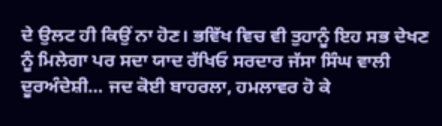ਦੇ ਉਲਟ ਹੀ ਕਿਉਂ ਨਾ ਹੋਣ। ਭਵਿੱਖ ਵਿਚ ਵੀ ਤੁਹਾਨੂੰ ਇਹ ਸਭ ਦੇਖਣ ਨੂੰ ਮਿਲੇਗਾ ਪਰ ਸਦਾ ਯਾਦ ਰੱਖਿਓ ਸਰਦਾਰ ਜੱਸਾ ਸਿੰਘ ਵਾਲੀ ਦੂਰਅੰਦੇਸ਼ੀ... ਜਦ ਕੋਈ ਬਾਹਰਲਾ, ਹਮਲਾਵਰ ਹੋ ਕੇ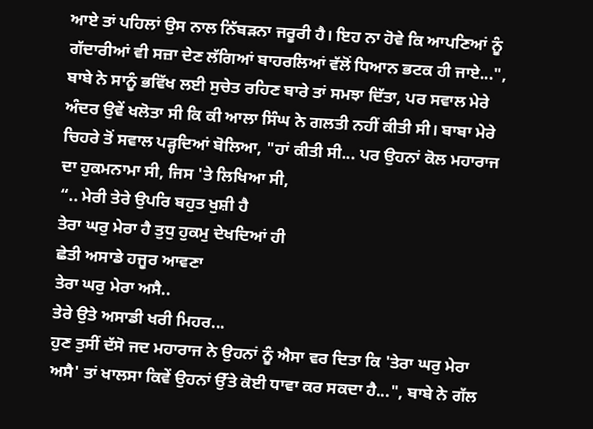ਆਏ ਤਾਂ ਪਹਿਲਾਂ ਉਸ ਨਾਲ ਨਿੱਬੜਨਾ ਜਰੂਰੀ ਹੈ। ਇਹ ਨਾ ਹੋਵੇ ਕਿ ਆਪਣਿਆਂ ਨੂੰ ਗੱਦਾਰੀਆਂ ਵੀ ਸਜ਼ਾ ਦੇਣ ਲੱਗਿਆਂ ਬਾਹਰਲਿਆਂ ਵੱਲੋਂ ਧਿਆਨ ਭਟਕ ਹੀ ਜਾਏ...", ਬਾਬੇ ਨੇ ਸਾਨੂੰ ਭਵਿੱਖ ਲਈ ਸੁਚੇਤ ਰਹਿਣ ਬਾਰੇ ਤਾਂ ਸਮਝਾ ਦਿੱਤਾ, ਪਰ ਸਵਾਲ ਮੇਰੇ ਅੰਦਰ ਉਵੇਂ ਖਲੋਤਾ ਸੀ ਕਿ ਕੀ ਆਲਾ ਸਿੰਘ ਨੇ ਗਲਤੀ ਨਹੀਂ ਕੀਤੀ ਸੀ। ਬਾਬਾ ਮੇਰੇ ਚਿਹਰੇ ਤੋਂ ਸਵਾਲ ਪੜ੍ਹਦਿਆਂ ਬੋਲਿਆ, "ਹਾਂ ਕੀਤੀ ਸੀ... ਪਰ ਉਹਨਾਂ ਕੋਲ ਮਹਾਰਾਜ ਦਾ ਹੁਕਮਨਾਮਾ ਸੀ, ਜਿਸ 'ਤੇ ਲਿਖਿਆ ਸੀ,
“.. ਮੇਰੀ ਤੇਰੇ ਉਪਰਿ ਬਹੁਤ ਖੁਸ਼ੀ ਹੈ
ਤੇਰਾ ਘਰੁ ਮੇਰਾ ਹੈ ਤੁਧੁ ਹੁਕਮੁ ਦੇਖਦਿਆਂ ਹੀ
ਛੇਤੀ ਅਸਾਡੇ ਹਜੂਰ ਆਵਣਾ
ਤੇਰਾ ਘਰੁ ਮੇਰਾ ਅਸੈ..
ਤੇਰੇ ਉਤੇ ਅਸਾਡੀ ਖਰੀ ਮਿਹਰ...
ਹੁਣ ਤੁਸੀਂ ਦੱਸੋ ਜਦ ਮਹਾਰਾਜ ਨੇ ਉਹਨਾਂ ਨੂੰ ਐਸਾ ਵਰ ਦਿਤਾ ਕਿ 'ਤੇਰਾ ਘਰੁ ਮੇਰਾ ਅਸੈ' ਤਾਂ ਖਾਲਸਾ ਕਿਵੇਂ ਉਹਨਾਂ ਉੱਤੇ ਕੋਈ ਧਾਵਾ ਕਰ ਸਕਦਾ ਹੈ...", ਬਾਬੇ ਨੇ ਗੱਲ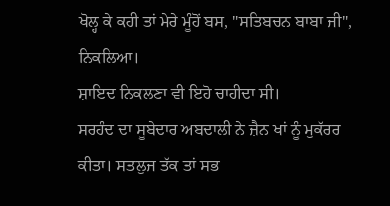ਖੋਲ੍ਹ ਕੇ ਕਹੀ ਤਾਂ ਮੇਰੇ ਮੂੰਹੋਂ ਬਸ, "ਸਤਿਬਚਨ ਬਾਬਾ ਜੀ", ਨਿਕਲਿਆ।
ਸ਼ਾਇਦ ਨਿਕਲਣਾ ਵੀ ਇਹੋ ਚਾਹੀਦਾ ਸੀ।
ਸਰਹੰਦ ਦਾ ਸੂਬੇਦਾਰ ਅਬਦਾਲੀ ਨੇ ਜ਼ੈਨ ਖਾਂ ਨੂੰ ਮੁਕੱਰਰ ਕੀਤਾ। ਸਤਲੁਜ ਤੱਕ ਤਾਂ ਸਭ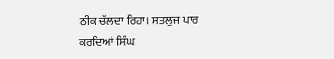ਠੀਕ ਚੱਲਦਾ ਰਿਹਾ। ਸਤਲੁਜ ਪਾਰ ਕਰਦਿਆਂ ਸਿੰਘ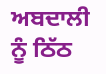ਅਬਦਾਲੀ ਨੂੰ ਠਿੱਠ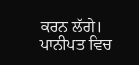ਕਰਨ ਲੱਗੇ। ਪਾਨੀਪਤ ਵਿਚ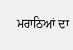ਮਰਾਠਿਆਂ ਦਾ